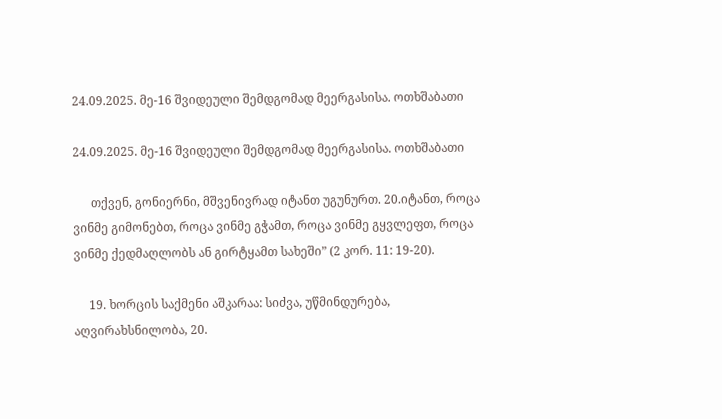24.09.2025. მე-16 შვიდეული შემდგომად მეერგასისა. ოთხშაბათი

24.09.2025. მე-16 შვიდეული შემდგომად მეერგასისა. ოთხშაბათი

      თქვენ, გონიერნი, მშვენივრად იტანთ უგუნურთ. 20.იტანთ, როცა ვინმე გიმონებთ, როცა ვინმე გჭამთ, როცა ვინმე გყვლეფთ, როცა ვინმე ქედმაღლობს ან გირტყამთ სახეში” (2 კორ. 11: 19-20).

     19. ხორცის საქმენი აშკარაა: სიძვა, უწმინდურება, აღვირახსნილობა, 20.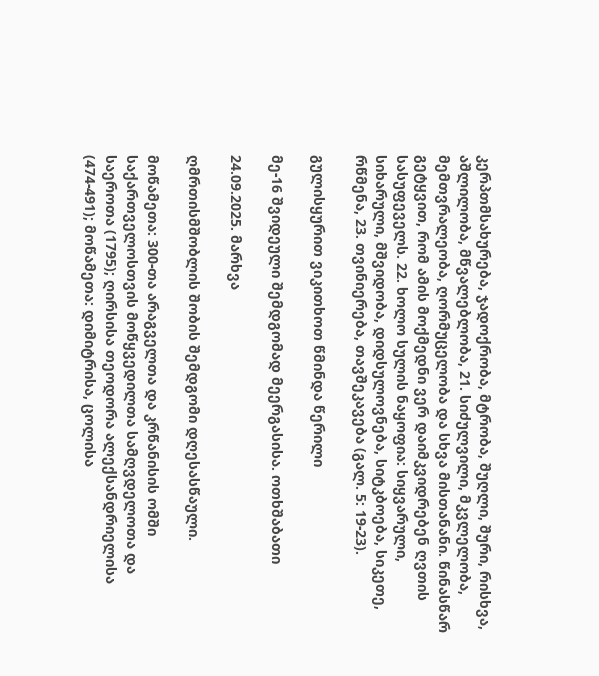კერპთმსახურება, ჯადოქრობა, მტრობა, შუღლი, შური, რისხვა, აშლილობა, მწვალებლობა, 21. სიძულვილი, მკვლელობა, მემთვრალეობა, ღორმუცელობა და სხვა მისთანანი. წინასწარ გეტყვით, რომ ამის მოქმედნი ვერ დაიმკვიდრებენ ღვთის სასუფეველს. 22. ხოლო სულის ნაყოფია: სიყვარული, სიხარული, მშვიდობა, დიდსულოვნება, სიტკბოება, სიკეთე, რწმენა, 23. თვინიერება, თავშეკავება (გალ. 5: 19-23).

გულისყურით ვიკითხოთ წმინდა წერილი

მე-16 შვიდეული შემდგომად მეერგასისა. ოთხშაბათი

24.09.2025. მარხვა

ღმრთისმშობლის შობის შემდგომი დღესასწაული.

მოწამეთა: 300-თა არაგველთა და კრწანისის ომში საქართველოსთვის მოწყვედილთა სამღვდელოთა და საეროთა (1795); ღირსისა თეოდორა ალექსანდრიელისა (474-491); მოწამეთა: დიმიტრისა, ცოლისა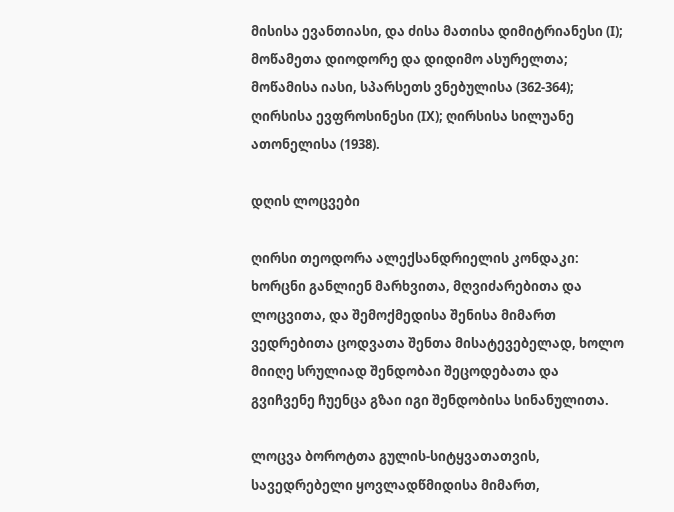მისისა ევანთიასი, და ძისა მათისა დიმიტრიანესი (I); მოწამეთა დიოდორე და დიდიმო ასურელთა; მოწამისა იასი, სპარსეთს ვნებულისა (362-364); ღირსისა ევფროსინესი (IX); ღირსისა სილუანე ათონელისა (1938).

დღის ლოცვები

ღირსი თეოდორა ალექსანდრიელის კონდაკი:
ხორცნი განლიენ მარხვითა, მღვიძარებითა და ლოცვითა, და შემოქმედისა შენისა მიმართ ვედრებითა ცოდვათა შენთა მისატევებელად, ხოლო მიიღე სრულიად შენდობაი შეცოდებათა და გვიჩვენე ჩუენცა გზაი იგი შენდობისა სინანულითა.

ლოცვა ბოროტთა გულის-სიტყვათათვის, სავედრებელი ყოვლადწმიდისა მიმართ,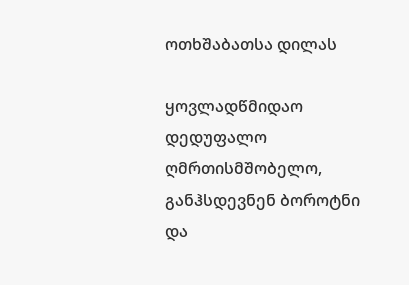ოთხშაბათსა დილას

ყოვლადწმიდაო დედუფალო ღმრთისმშობელო, განჰსდევნენ ბოროტნი და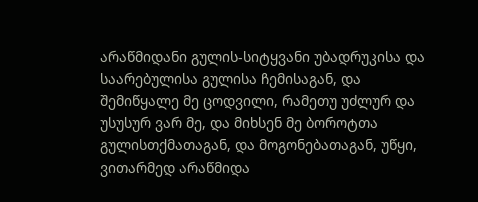არაწმიდანი გულის-სიტყვანი უბადრუკისა და საარებულისა გულისა ჩემისაგან, და შემიწყალე მე ცოდვილი, რამეთუ უძლურ და უსუსურ ვარ მე, და მიხსენ მე ბოროტთა გულისთქმათაგან, და მოგონებათაგან, უწყი, ვითარმედ არაწმიდა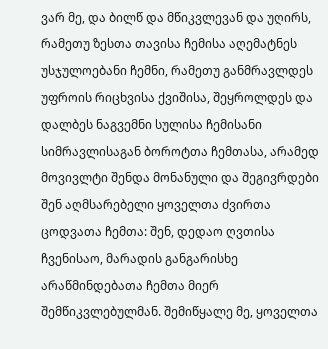ვარ მე, და ბილწ და მწიკვლევან და უღირს, რამეთუ ზესთა თავისა ჩემისა აღემატნეს უსჯულოებანი ჩემნი, რამეთუ განმრავლდეს უფროის რიცხვისა ქვიშისა, შეყროლდეს და დალბეს ნაგვემნი სულისა ჩემისანი სიმრავლისაგან ბოროტთა ჩემთასა, არამედ მოვივლტი შენდა მონანული და შეგივრდები შენ აღმსარებელი ყოველთა ძვირთა ცოდვათა ჩემთა: შენ, დედაო ღვთისა ჩვენისაო, მარადის განგარისხე არაწმინდებათა ჩემთა მიერ შემწიკვლებულმან. შემიწყალე მე, ყოველთა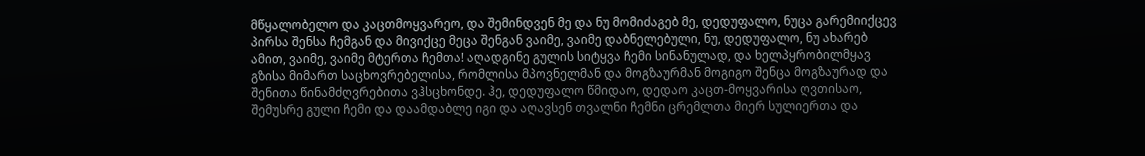მწყალობელო და კაცთმოყვარეო, და შემინდვენ მე და ნუ მომიძაგებ მე, დედუფალო, ნუცა გარემიიქცევ პირსა შენსა ჩემგან და მივიქცე მეცა შენგან ვაიმე, ვაიმე დაბნელებული, ნუ, დედუფალო, ნუ ახარებ ამით, ვაიმე, ვაიმე მტერთა ჩემთა! აღადგინე გულის სიტყვა ჩემი სინანულად, და ხელპყრობილმყავ გზისა მიმართ საცხოვრებელისა, რომლისა მპოვნელმან და მოგზაურმან მოგიგო შენცა მოგზაურად და შენითა წინამძღვრებითა ვჰსცხონდე. ჰე, დედუფალო წმიდაო, დედაო კაცთ-მოყვარისა ღვთისაო, შემუსრე გული ჩემი და დაამდაბლე იგი და აღავსენ თვალნი ჩემნი ცრემლთა მიერ სულიერთა და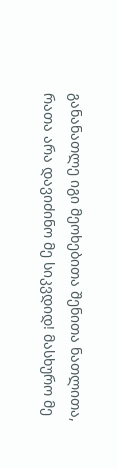განანათლე იგი მეოხებითა შენითა ნათლითა, რათა არა დავიძინო მე სიკვდიდ! მასხურო მე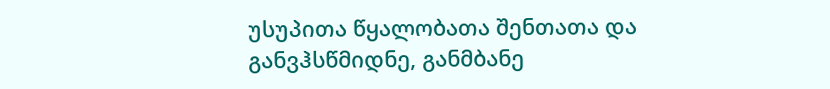უსუპითა წყალობათა შენთათა და განვჰსწმიდნე, განმბანე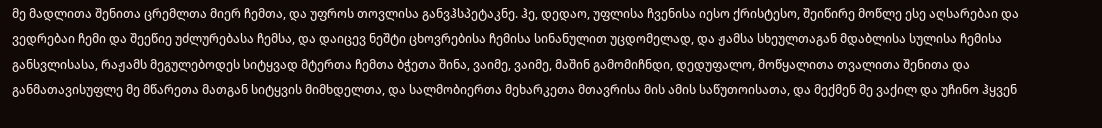მე მადლითა შენითა ცრემლთა მიერ ჩემთა, და უფროს თოვლისა განვჰსპეტაკნე. ჰე, დედაო, უფლისა ჩვენისა იესო ქრისტესო, შეიწირე მოწლე ესე აღსარებაი და ვედრებაი ჩემი და შეეწიე უძლურებასა ჩემსა, და დაიცევ ნეშტი ცხოვრებისა ჩემისა სინანულით უცდომელად, და ჟამსა სხეულთაგან მდაბლისა სულისა ჩემისა განსვლისასა, რაჟამს მეგულებოდეს სიტყვად მტერთა ჩემთა ბჭეთა შინა, ვაიმე, ვაიმე, მაშინ გამომიჩნდი, დედუფალო, მოწყალითა თვალითა შენითა და განმათავისუფლე მე მწარეთა მათგან სიტყვის მიმხდელთა, და სალმობიერთა მეხარკეთა მთავრისა მის ამის საწუთოისათა, და მექმენ მე ვაქილ და უჩინო ჰყვენ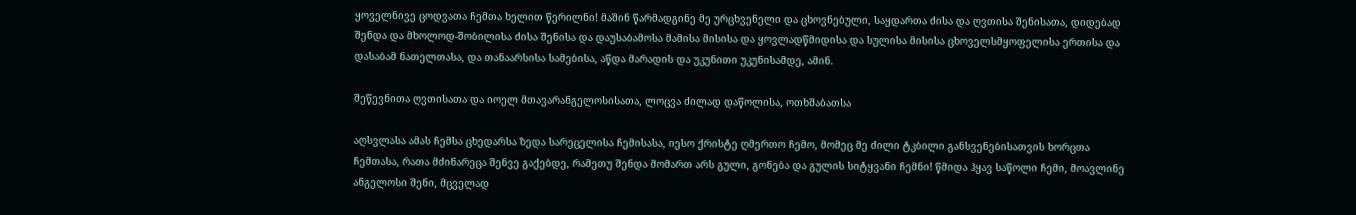ყოველნივე ცოდვათა ჩემთა ხელით წერილნი! მაშინ წარმადგინე მე ურცხვენელი და ცხოვნებული, საყდართა ძისა და ღვთისა შენისათა, დიდებად შენდა და მხოლოდ-შობილისა ძისა შენისა და დაუსაბამოსა მამისა მისისა და ყოვლადწმიდისა და სულისა მისისა ცხოველსმყოფელისა ერთისა და დასაბამ ნათელთასა, და თანაარსისა სამებისა, აწდა მარადის და უკუნითი უკუნისამდე, ამინ.

შეწევნითა ღვთისათა და იოელ მთავარანგელოსისათა, ლოცვა ძილად დაწოლისა, ოთხშაბათსა

აღსვლასა ამას ჩემსა ცხედარსა ზედა სარეცელისა ჩემისასა, იესო ქრისტე ღმერთო ჩემო, მომეც მე ძილი ტკბილი განსვენებისათვის ხორცთა ჩემთასა, რათა მძინარეცა შენვე გაქებდე, რამეთუ შენდა მომართ არს გული, გონება და გულის სიტყვანი ჩემნი! წმიდა ჰყავ საწოლი ჩემი, მოავლინე ანგელოსი შენი, მცველად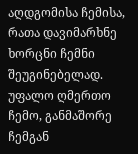აღდგომისა ჩემისა, რათა დავიმარხნე ხორცნი ჩემნი შეუგინებელად. უფალო ღმერთო ჩემო, განმაშორე ჩემგან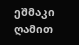ეშმაკი ღამით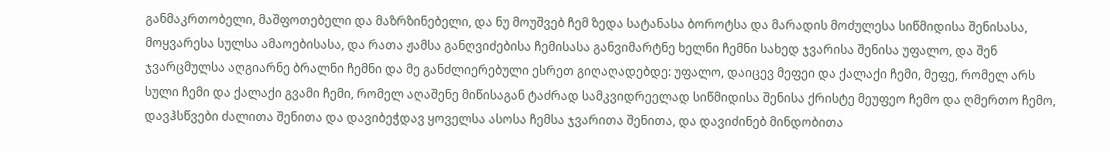განმაკრთობელი, მაშფოთებელი და მაზრზინებელი, და ნუ მოუშვებ ჩემ ზედა სატანასა ბოროტსა და მარადის მოძულესა სიწმიდისა შენისასა, მოყვარესა სულსა ამაოებისასა, და რათა ჟამსა განღვიძებისა ჩემისასა განვიმარტნე ხელნი ჩემნი სახედ ჯვარისა შენისა უფალო, და შენ ჯვარცმულსა აღგიარნე ბრალნი ჩემნი და მე განძლიერებული ესრეთ გიღაღადებდე: უფალო, დაიცევ მეფეი და ქალაქი ჩემი, მეფე, რომელ არს სული ჩემი და ქალაქი გვამი ჩემი, რომელ აღაშენე მიწისაგან ტაძრად სამკვიდრეელად სიწმიდისა შენისა ქრისტე მეუფეო ჩემო და ღმერთო ჩემო, დავჰსწვები ძალითა შენითა და დავიბეჭდავ ყოველსა ასოსა ჩემსა ჯვარითა შენითა, და დავიძინებ მინდობითა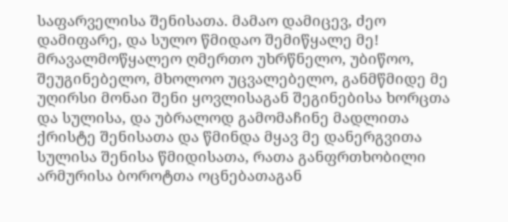საფარველისა შენისათა. მამაო დამიცევ, ძეო დამიფარე, და სულო წმიდაო შემიწყალე მე! მრავალმოწყალეო ღმერთო უხრწნელო, უბიწოო, შეუგინებელო, მხოლოო უცვალებელო, განმწმიდე მე უღირსი მონაი შენი ყოვლისაგან შეგინებისა ხორცთა და სულისა, და უბრალოდ გამომაჩინე მადლითა ქრისტე შენისათა და წმინდა მყავ მე დანერგვითა სულისა შენისა წმიდისათა, რათა განფრთხობილი არმურისა ბოროტთა ოცნებათაგან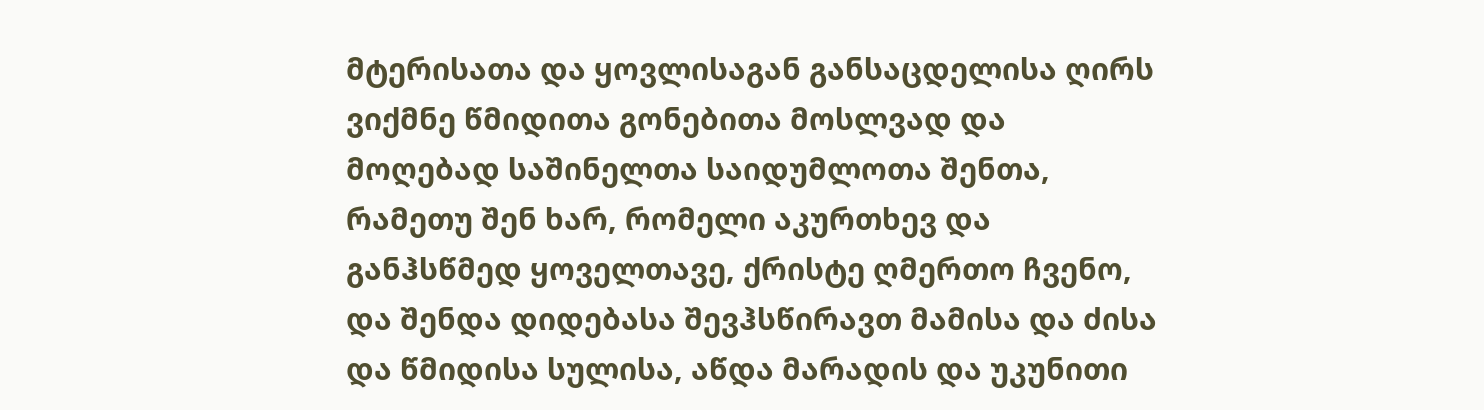მტერისათა და ყოვლისაგან განსაცდელისა ღირს ვიქმნე წმიდითა გონებითა მოსლვად და მოღებად საშინელთა საიდუმლოთა შენთა, რამეთუ შენ ხარ, რომელი აკურთხევ და განჰსწმედ ყოველთავე, ქრისტე ღმერთო ჩვენო, და შენდა დიდებასა შევჰსწირავთ მამისა და ძისა და წმიდისა სულისა, აწდა მარადის და უკუნითი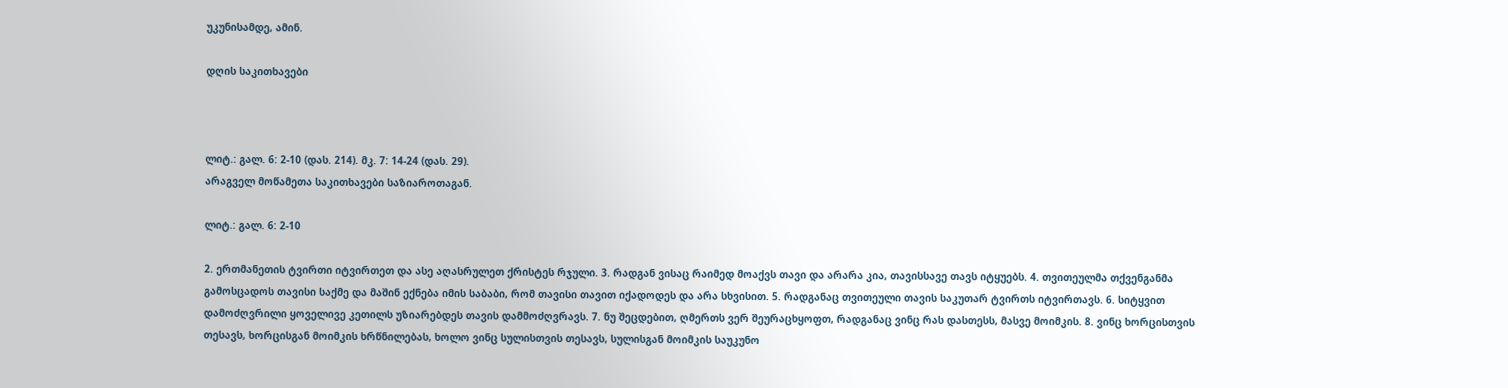უკუნისამდე, ამინ.

დღის საკითხავები



ლიტ.: გალ. 6: 2-10 (დას. 214). მკ. 7: 14-24 (დას. 29).
არაგველ მოწამეთა საკითხავები საზიაროთაგან.

ლიტ.: გალ. 6: 2-10

2. ერთმანეთის ტვირთი იტვირთეთ და ასე აღასრულეთ ქრისტეს რჯული. 3. რადგან ვისაც რაიმედ მოაქვს თავი და არარა კია, თავისსავე თავს იტყუებს. 4. თვითეულმა თქვენგანმა გამოსცადოს თავისი საქმე და მაშინ ექნება იმის საბაბი, რომ თავისი თავით იქადოდეს და არა სხვისით. 5. რადგანაც თვითეული თავის საკუთარ ტვირთს იტვირთავს. 6. სიტყვით დამოძღვრილი ყოველივე კეთილს უზიარებდეს თავის დამმოძღვრავს. 7. ნუ შეცდებით, ღმერთს ვერ შეურაცხყოფთ, რადგანაც ვინც რას დასთესს, მასვე მოიმკის. 8. ვინც ხორცისთვის თესავს, ხორცისგან მოიმკის ხრწნილებას, ხოლო ვინც სულისთვის თესავს, სულისგან მოიმკის საუკუნო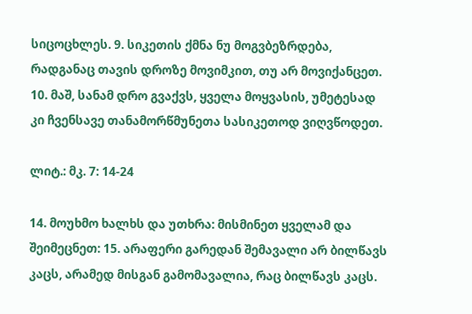სიცოცხლეს. 9. სიკეთის ქმნა ნუ მოგვბეზრდება, რადგანაც თავის დროზე მოვიმკით, თუ არ მოვიქანცეთ. 10. მაშ, სანამ დრო გვაქვს, ყველა მოყვასის, უმეტესად კი ჩვენსავე თანამორწმუნეთა სასიკეთოდ ვიღვწოდეთ.

ლიტ.: მკ. 7: 14-24

14. მოუხმო ხალხს და უთხრა: მისმინეთ ყველამ და შეიმეცნეთ: 15. არაფერი გარედან შემავალი არ ბილწავს კაცს, არამედ მისგან გამომავალია, რაც ბილწავს კაცს.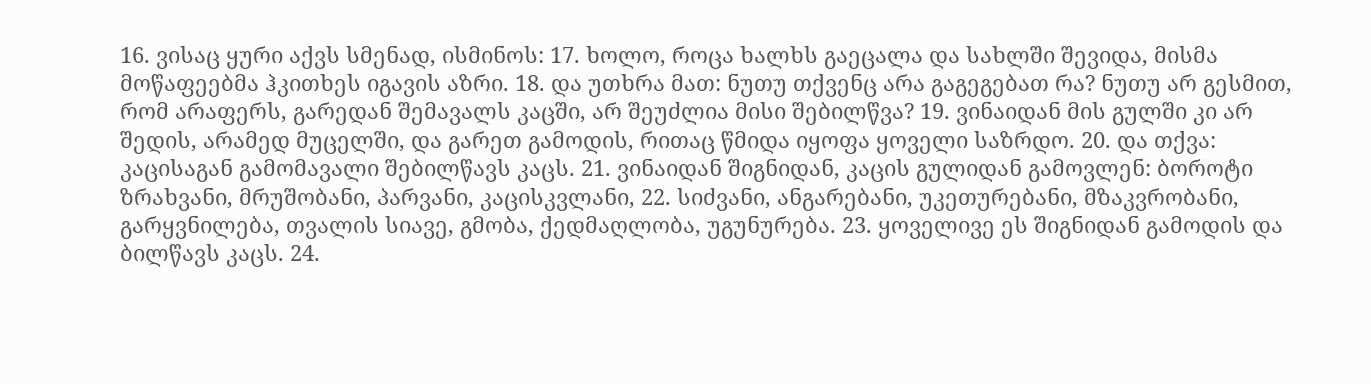16. ვისაც ყური აქვს სმენად, ისმინოს: 17. ხოლო, როცა ხალხს გაეცალა და სახლში შევიდა, მისმა მოწაფეებმა ჰკითხეს იგავის აზრი. 18. და უთხრა მათ: ნუთუ თქვენც არა გაგეგებათ რა? ნუთუ არ გესმით, რომ არაფერს, გარედან შემავალს კაცში, არ შეუძლია მისი შებილწვა? 19. ვინაიდან მის გულში კი არ შედის, არამედ მუცელში, და გარეთ გამოდის, რითაც წმიდა იყოფა ყოველი საზრდო. 20. და თქვა: კაცისაგან გამომავალი შებილწავს კაცს. 21. ვინაიდან შიგნიდან, კაცის გულიდან გამოვლენ: ბოროტი ზრახვანი, მრუშობანი, პარვანი, კაცისკვლანი, 22. სიძვანი, ანგარებანი, უკეთურებანი, მზაკვრობანი, გარყვნილება, თვალის სიავე, გმობა, ქედმაღლობა, უგუნურება. 23. ყოველივე ეს შიგნიდან გამოდის და ბილწავს კაცს. 24.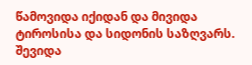წამოვიდა იქიდან და მივიდა ტიროსისა და სიდონის საზღვარს. შევიდა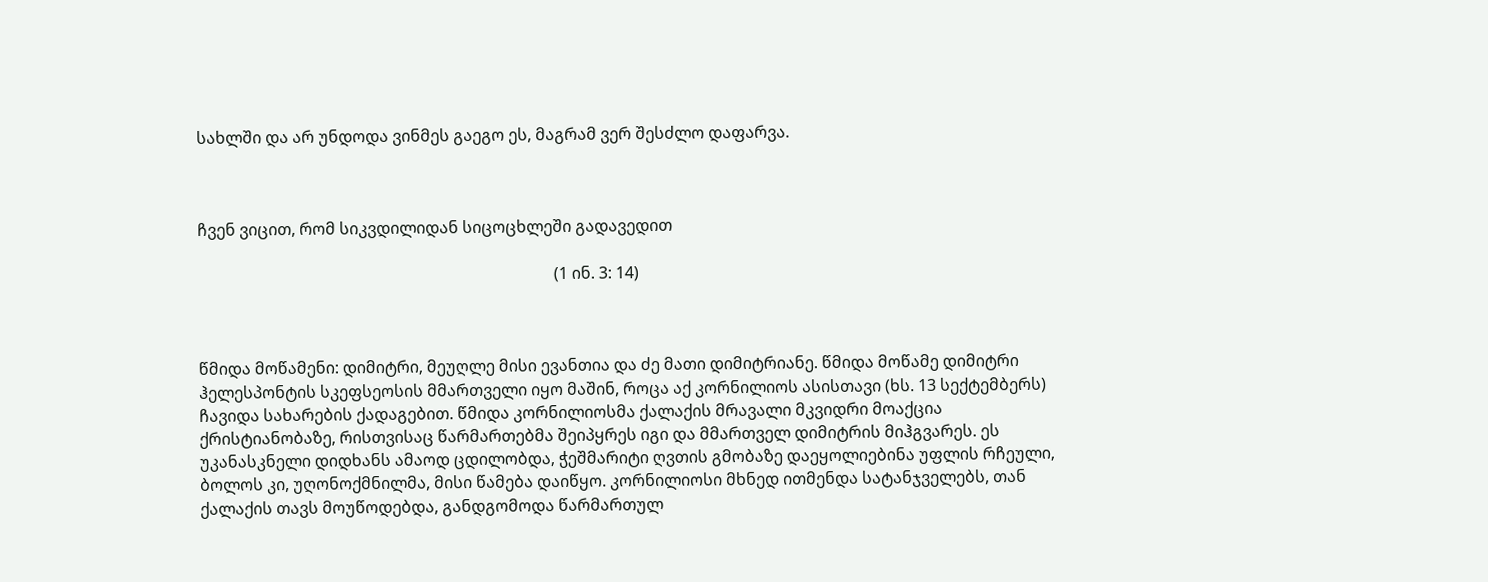სახლში და არ უნდოდა ვინმეს გაეგო ეს, მაგრამ ვერ შესძლო დაფარვა.



ჩვენ ვიცით, რომ სიკვდილიდან სიცოცხლეში გადავედით

                                                                                         (1 ინ. 3: 14)



წმიდა მოწამენი: დიმიტრი, მეუღლე მისი ევანთია და ძე მათი დიმიტრიანე. წმიდა მოწამე დიმიტრი ჰელესპონტის სკეფსეოსის მმართველი იყო მაშინ, როცა აქ კორნილიოს ასისთავი (ხს. 13 სექტემბერს) ჩავიდა სახარების ქადაგებით. წმიდა კორნილიოსმა ქალაქის მრავალი მკვიდრი მოაქცია ქრისტიანობაზე, რისთვისაც წარმართებმა შეიპყრეს იგი და მმართველ დიმიტრის მიჰგვარეს. ეს უკანასკნელი დიდხანს ამაოდ ცდილობდა, ჭეშმარიტი ღვთის გმობაზე დაეყოლიებინა უფლის რჩეული, ბოლოს კი, უღონოქმნილმა, მისი წამება დაიწყო. კორნილიოსი მხნედ ითმენდა სატანჯველებს, თან ქალაქის თავს მოუწოდებდა, განდგომოდა წარმართულ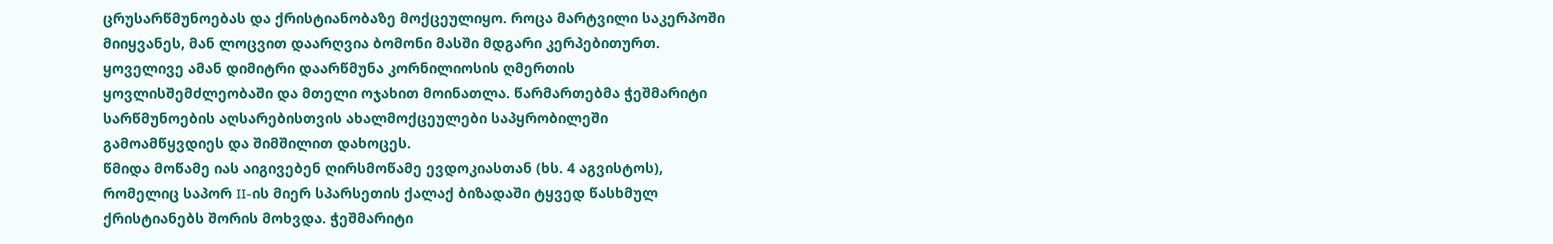ცრუსარწმუნოებას და ქრისტიანობაზე მოქცეულიყო. როცა მარტვილი საკერპოში მიიყვანეს, მან ლოცვით დაარღვია ბომონი მასში მდგარი კერპებითურთ. ყოველივე ამან დიმიტრი დაარწმუნა კორნილიოსის ღმერთის ყოვლისშემძლეობაში და მთელი ოჯახით მოინათლა. წარმართებმა ჭეშმარიტი სარწმუნოების აღსარებისთვის ახალმოქცეულები საპყრობილეში გამოამწყვდიეს და შიმშილით დახოცეს.
წმიდა მოწამე იას აიგივებენ ღირსმოწამე ევდოკიასთან (ხს. 4 აგვისტოს), რომელიც საპორ II-ის მიერ სპარსეთის ქალაქ ბიზადაში ტყვედ წასხმულ ქრისტიანებს შორის მოხვდა. ჭეშმარიტი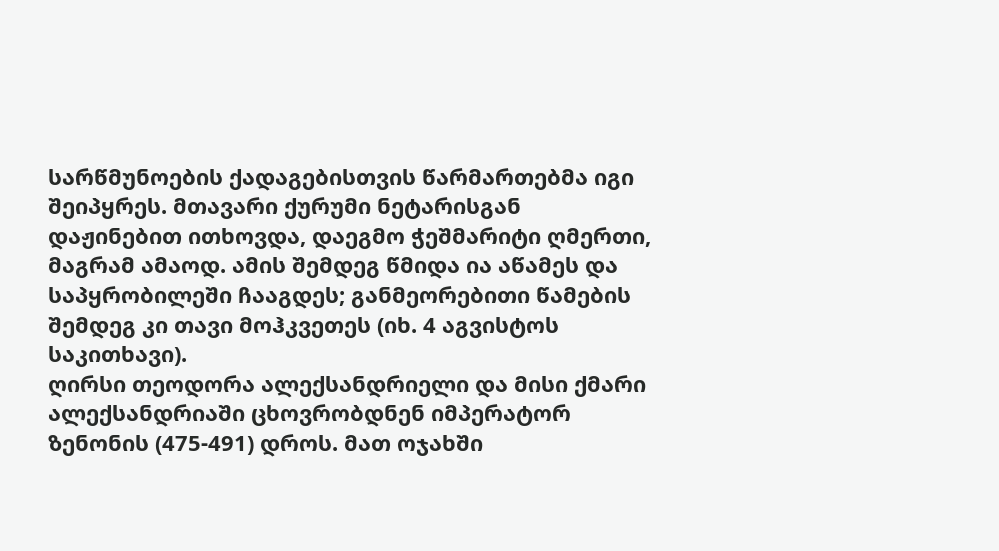სარწმუნოების ქადაგებისთვის წარმართებმა იგი შეიპყრეს. მთავარი ქურუმი ნეტარისგან დაჟინებით ითხოვდა, დაეგმო ჭეშმარიტი ღმერთი, მაგრამ ამაოდ. ამის შემდეგ წმიდა ია აწამეს და საპყრობილეში ჩააგდეს; განმეორებითი წამების შემდეგ კი თავი მოჰკვეთეს (იხ. 4 აგვისტოს საკითხავი).
ღირსი თეოდორა ალექსანდრიელი და მისი ქმარი ალექსანდრიაში ცხოვრობდნენ იმპერატორ ზენონის (475-491) დროს. მათ ოჯახში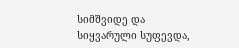სიმშვიდე და სიყვარული სუფევდა,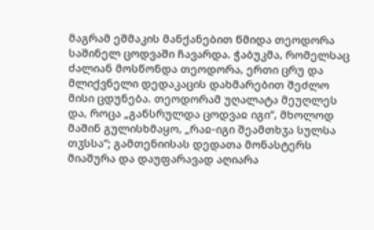მაგრამ ეშმაკის მანქანებით წმიდა თეოდორა საშინელ ცოდვაში ჩავარდა. ჭაბუკმა, რომელსაც ძალიან მოსწონდა თეოდორა, ერთი ცრუ და მლიქვნელი დედაკაცის დახმარებით შეძლო მისი ცდუნება. თეოდორამ უღალატა მეუღლეს და, როცა „განსრულდა ცოდვაჲ იგი“, მხოლოდ მაშინ გულისხმაყო, „რაჲ-იგი შეამთხჳა სულსა თჳსსა“; გამთენიისას დედათა მონასტერს მიაშურა და დაუფარავად აღიარა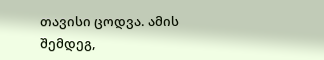თავისი ცოდვა. ამის შემდეგ,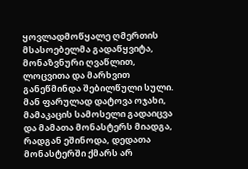ყოვლადმოწყალე ღმერთის მსასოებელმა გადაწყვიტა, მონაზვნური ღვაწლით, ლოცვითა და მარხვით განეწმინდა შებილწული სული. მან ფარულად დატოვა ოჯახი, მამაკაცის სამოსელი გადაიცვა და მამათა მონასტერს მიადგა, რადგან ეშინოდა, დედათა მონასტერში ქმარს არ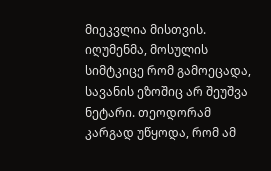მიეკვლია მისთვის. იღუმენმა, მოსულის სიმტკიცე რომ გამოეცადა, სავანის ეზოშიც არ შეუშვა ნეტარი. თეოდორამ კარგად უწყოდა, რომ ამ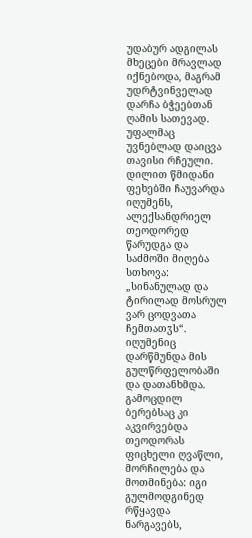უდაბურ ადგილას მხეცები მრავლად იქნებოდა, მაგრამ უდრტვინველად დარჩა ბჭეებთან ღამის სათევად. უფალმაც უვნებლად დაიცვა თავისი რჩეული. დილით წმიდანი ფეხებში ჩაუვარდა იღუმენს, ალექსანდრიელ თეოდორედ წარუდგა და საძმოში მიღება სთხოვა: „სინანულად და ტირილად მოსრულ ვარ ცოდვათა ჩემთათჳს“. იღუმენიც დარწმუნდა მის გულწრფელობაში და დათანხმდა.
გამოცდილ ბერებსაც კი აკვირვებდა თეოდორას ფიცხელი ღვაწლი, მორჩილება და მოთმინება: იგი გულმოდგინედ რწყავდა ნარგავებს,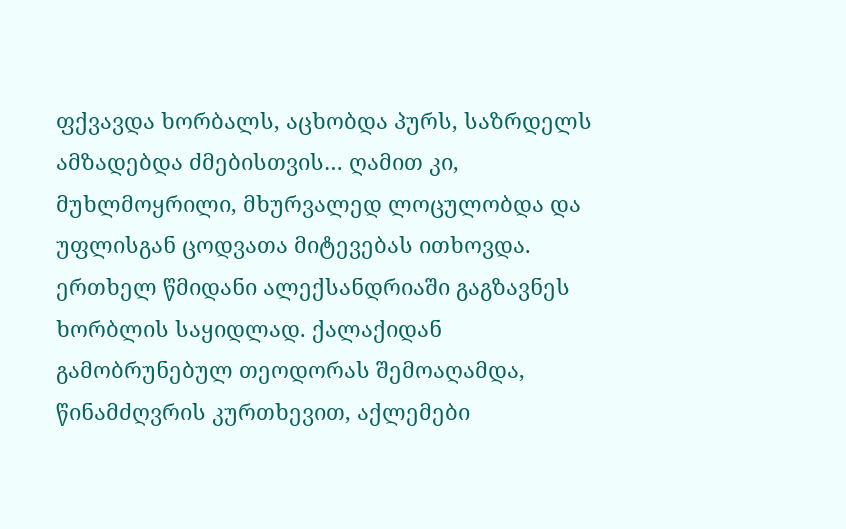ფქვავდა ხორბალს, აცხობდა პურს, საზრდელს ამზადებდა ძმებისთვის… ღამით კი, მუხლმოყრილი, მხურვალედ ლოცულობდა და უფლისგან ცოდვათა მიტევებას ითხოვდა. ერთხელ წმიდანი ალექსანდრიაში გაგზავნეს ხორბლის საყიდლად. ქალაქიდან გამობრუნებულ თეოდორას შემოაღამდა, წინამძღვრის კურთხევით, აქლემები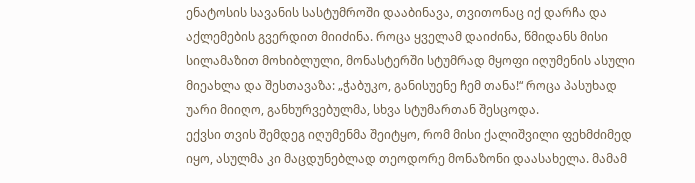ენატოსის სავანის სასტუმროში დააბინავა, თვითონაც იქ დარჩა და აქლემების გვერდით მიიძინა. როცა ყველამ დაიძინა, წმიდანს მისი სილამაზით მოხიბლული, მონასტერში სტუმრად მყოფი იღუმენის ასული მიეახლა და შესთავაზა: „ჭაბუკო, განისუენე ჩემ თანა!“ როცა პასუხად უარი მიიღო, განხურვებულმა, სხვა სტუმართან შესცოდა.
ექვსი თვის შემდეგ იღუმენმა შეიტყო, რომ მისი ქალიშვილი ფეხმძიმედ იყო, ასულმა კი მაცდუნებლად თეოდორე მონაზონი დაასახელა. მამამ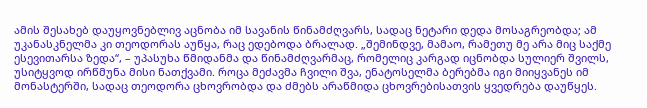ამის შესახებ დაუყოვნებლივ აცნობა იმ სავანის წინამძღვარს, სადაც ნეტარი დედა მოსაგრეობდა; ამ უკანასკნელმა კი თეოდორას აუწყა, რაც ედებოდა ბრალად. „შემინდვე, მამაო, რამეთუ მე არა მიც საქმე ესევითარსა ზედა“, – უპასუხა წმიდანმა და წინამძღვარმაც, რომელიც კარგად იცნობდა სულიერ შვილს, უსიტყვოდ ირწმუნა მისი ნათქვამი. როცა მეძავმა ჩვილი შვა, ენატოსელმა ბერებმა იგი მიიყვანეს იმ მონასტერში, სადაც თეოდორა ცხოვრობდა და ძმებს არაწმიდა ცხოვრებისათვის ყვედრება დაუწყეს.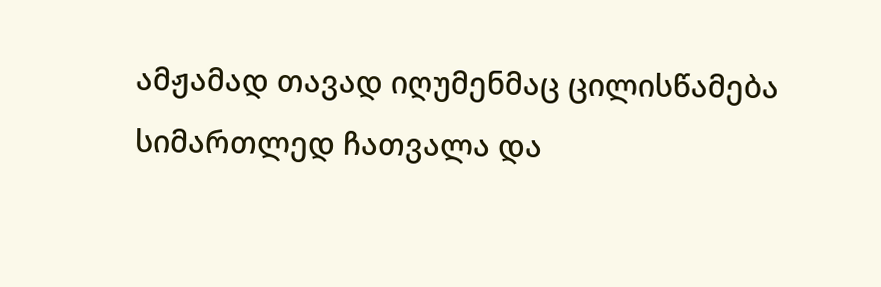ამჟამად თავად იღუმენმაც ცილისწამება სიმართლედ ჩათვალა და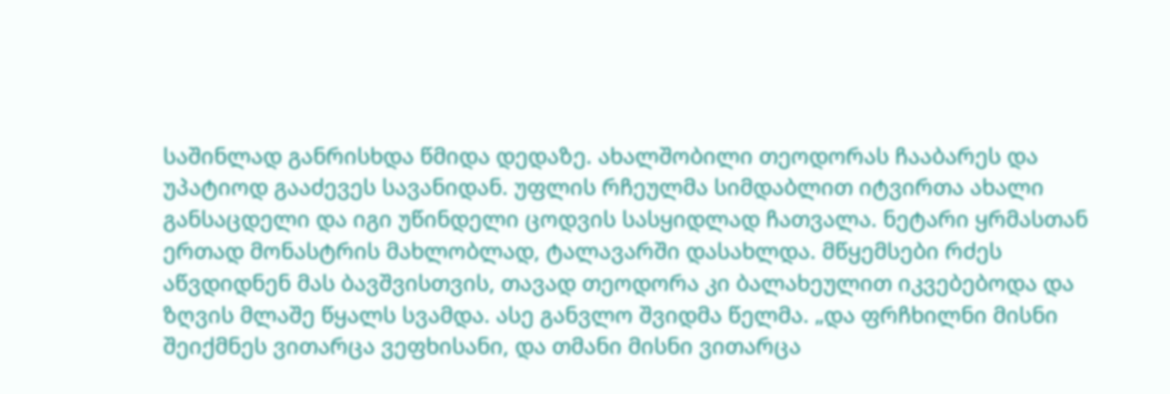საშინლად განრისხდა წმიდა დედაზე. ახალშობილი თეოდორას ჩააბარეს და უპატიოდ გააძევეს სავანიდან. უფლის რჩეულმა სიმდაბლით იტვირთა ახალი განსაცდელი და იგი უწინდელი ცოდვის სასყიდლად ჩათვალა. ნეტარი ყრმასთან ერთად მონასტრის მახლობლად, ტალავარში დასახლდა. მწყემსები რძეს აწვდიდნენ მას ბავშვისთვის, თავად თეოდორა კი ბალახეულით იკვებებოდა და ზღვის მლაშე წყალს სვამდა. ასე განვლო შვიდმა წელმა. „და ფრჩხილნი მისნი შეიქმნეს ვითარცა ვეფხისანი, და თმანი მისნი ვითარცა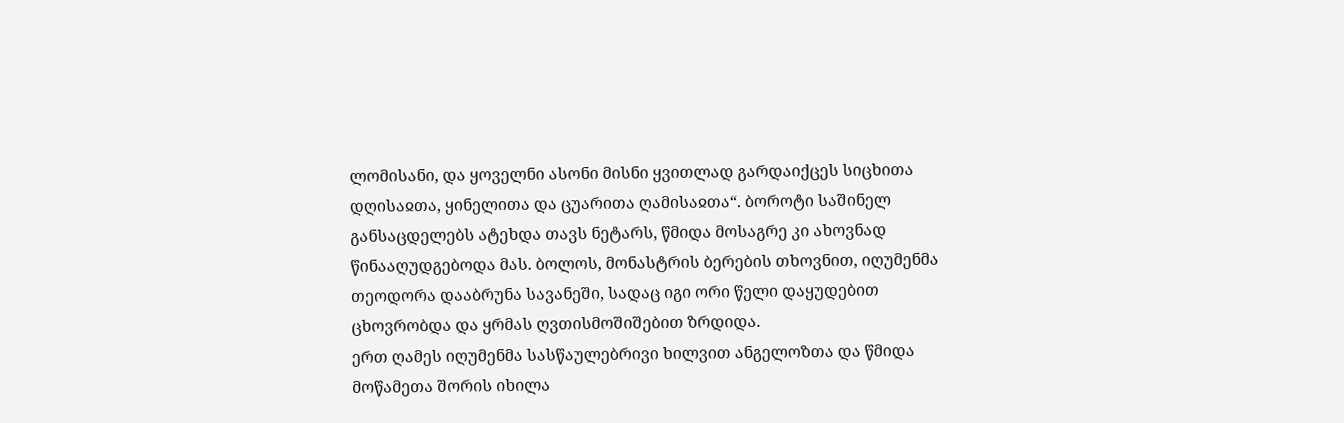ლომისანი, და ყოველნი ასონი მისნი ყვითლად გარდაიქცეს სიცხითა დღისაჲთა, ყინელითა და ცუარითა ღამისაჲთა“. ბოროტი საშინელ განსაცდელებს ატეხდა თავს ნეტარს, წმიდა მოსაგრე კი ახოვნად წინააღუდგებოდა მას. ბოლოს, მონასტრის ბერების თხოვნით, იღუმენმა თეოდორა დააბრუნა სავანეში, სადაც იგი ორი წელი დაყუდებით ცხოვრობდა და ყრმას ღვთისმოშიშებით ზრდიდა.
ერთ ღამეს იღუმენმა სასწაულებრივი ხილვით ანგელოზთა და წმიდა მოწამეთა შორის იხილა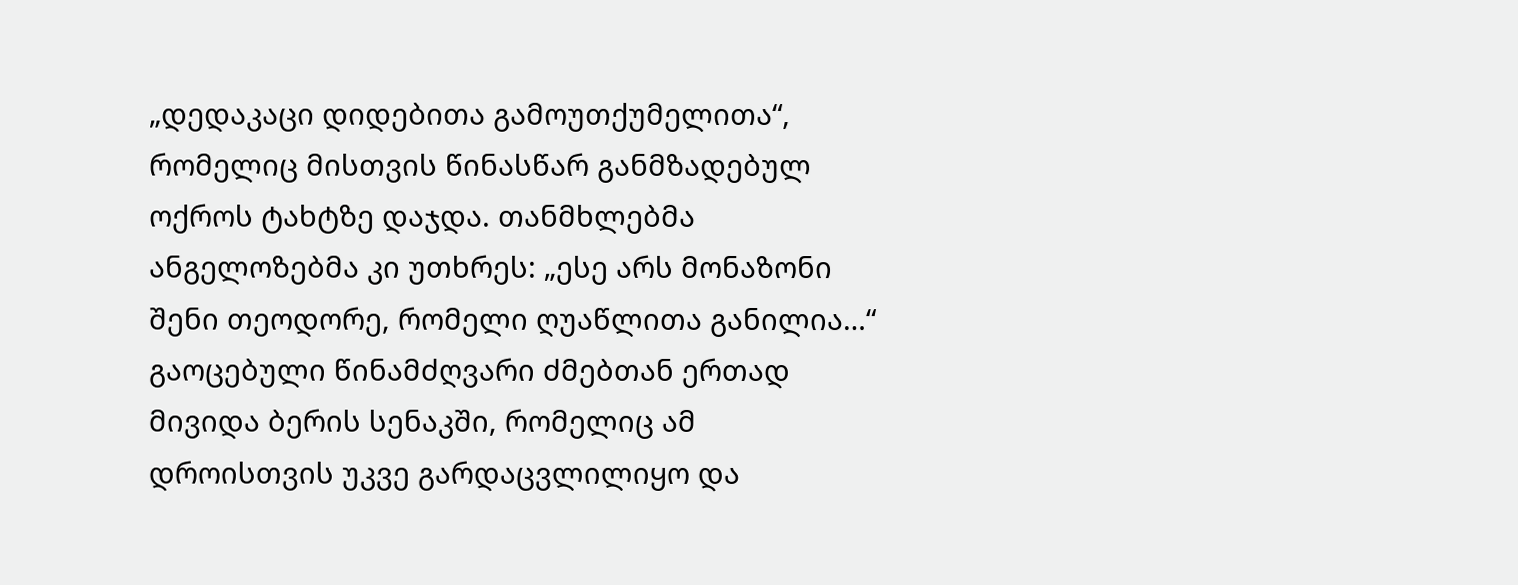„დედაკაცი დიდებითა გამოუთქუმელითა“, რომელიც მისთვის წინასწარ განმზადებულ ოქროს ტახტზე დაჯდა. თანმხლებმა ანგელოზებმა კი უთხრეს: „ესე არს მონაზონი შენი თეოდორე, რომელი ღუაწლითა განილია…“ გაოცებული წინამძღვარი ძმებთან ერთად მივიდა ბერის სენაკში, რომელიც ამ დროისთვის უკვე გარდაცვლილიყო და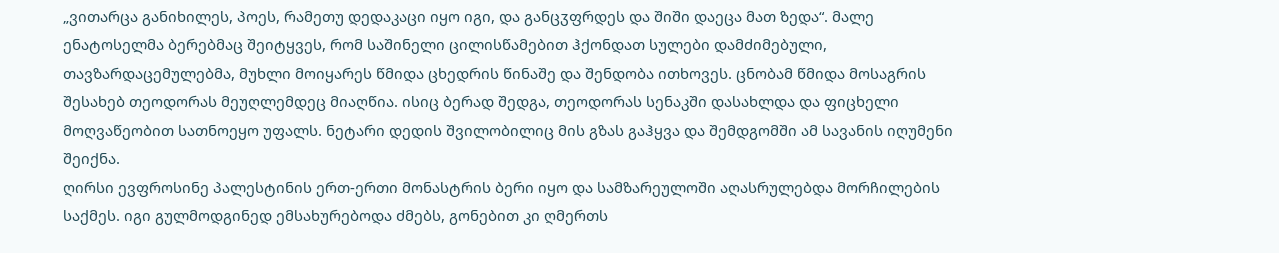„ვითარცა განიხილეს, პოეს, რამეთუ დედაკაცი იყო იგი, და განცჳფრდეს და შიში დაეცა მათ ზედა“. მალე ენატოსელმა ბერებმაც შეიტყვეს, რომ საშინელი ცილისწამებით ჰქონდათ სულები დამძიმებული, თავზარდაცემულებმა, მუხლი მოიყარეს წმიდა ცხედრის წინაშე და შენდობა ითხოვეს. ცნობამ წმიდა მოსაგრის შესახებ თეოდორას მეუღლემდეც მიაღწია. ისიც ბერად შედგა, თეოდორას სენაკში დასახლდა და ფიცხელი მოღვაწეობით სათნოეყო უფალს. ნეტარი დედის შვილობილიც მის გზას გაჰყვა და შემდგომში ამ სავანის იღუმენი შეიქნა.
ღირსი ევფროსინე პალესტინის ერთ-ერთი მონასტრის ბერი იყო და სამზარეულოში აღასრულებდა მორჩილების საქმეს. იგი გულმოდგინედ ემსახურებოდა ძმებს, გონებით კი ღმერთს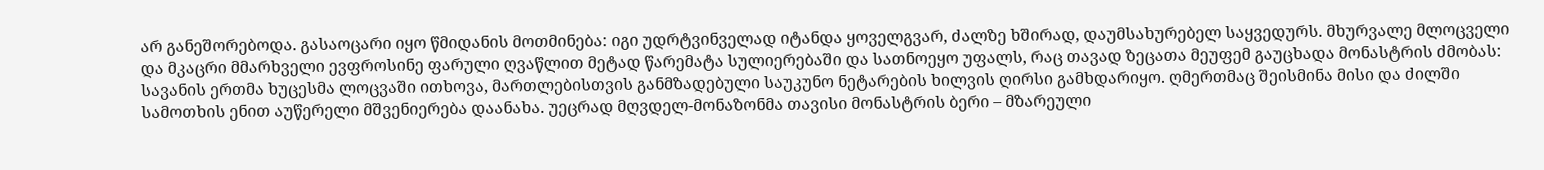არ განეშორებოდა. გასაოცარი იყო წმიდანის მოთმინება: იგი უდრტვინველად იტანდა ყოველგვარ, ძალზე ხშირად, დაუმსახურებელ საყვედურს. მხურვალე მლოცველი და მკაცრი მმარხველი ევფროსინე ფარული ღვაწლით მეტად წარემატა სულიერებაში და სათნოეყო უფალს, რაც თავად ზეცათა მეუფემ გაუცხადა მონასტრის ძმობას: სავანის ერთმა ხუცესმა ლოცვაში ითხოვა, მართლებისთვის განმზადებული საუკუნო ნეტარების ხილვის ღირსი გამხდარიყო. ღმერთმაც შეისმინა მისი და ძილში სამოთხის ენით აუწერელი მშვენიერება დაანახა. უეცრად მღვდელ-მონაზონმა თავისი მონასტრის ბერი – მზარეული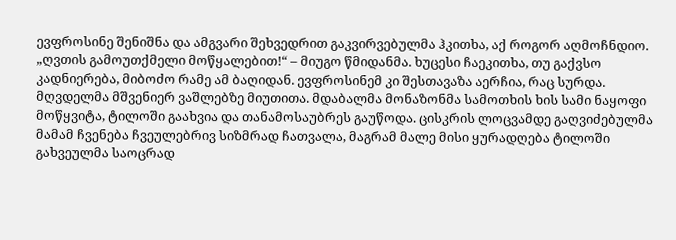ევფროსინე შენიშნა და ამგვარი შეხვედრით გაკვირვებულმა ჰკითხა, აქ როგორ აღმოჩნდიო. „ღვთის გამოუთქმელი მოწყალებით!“ – მიუგო წმიდანმა. ხუცესი ჩაეკითხა, თუ გაქვსო კადნიერება, მიბოძო რამე ამ ბაღიდან. ევფროსინემ კი შესთავაზა აერჩია, რაც სურდა. მღვდელმა მშვენიერ ვაშლებზე მიუთითა. მდაბალმა მონაზონმა სამოთხის ხის სამი ნაყოფი მოწყვიტა, ტილოში გაახვია და თანამოსაუბრეს გაუწოდა. ცისკრის ლოცვამდე გაღვიძებულმა მამამ ჩვენება ჩვეულებრივ სიზმრად ჩათვალა, მაგრამ მალე მისი ყურადღება ტილოში გახვეულმა საოცრად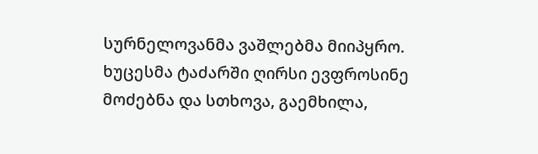სურნელოვანმა ვაშლებმა მიიპყრო. ხუცესმა ტაძარში ღირსი ევფროსინე მოძებნა და სთხოვა, გაემხილა,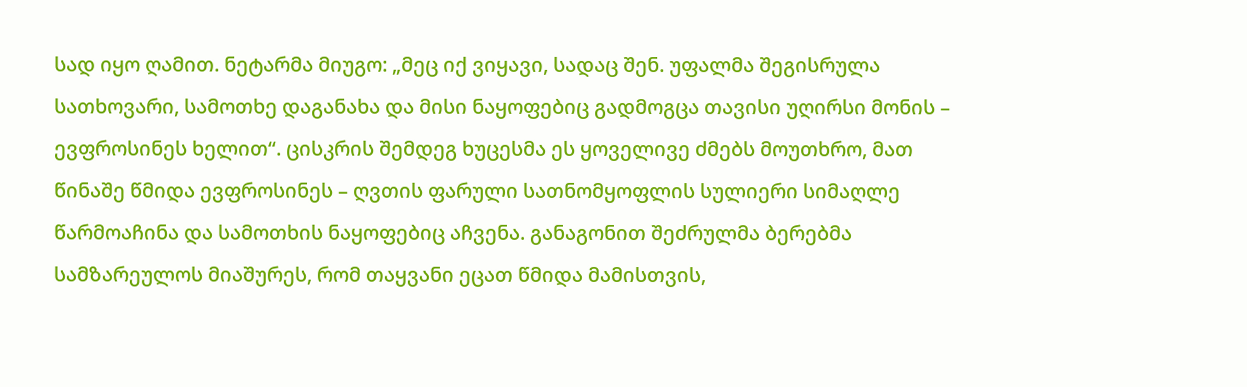სად იყო ღამით. ნეტარმა მიუგო: „მეც იქ ვიყავი, სადაც შენ. უფალმა შეგისრულა სათხოვარი, სამოთხე დაგანახა და მისი ნაყოფებიც გადმოგცა თავისი უღირსი მონის – ევფროსინეს ხელით“. ცისკრის შემდეგ ხუცესმა ეს ყოველივე ძმებს მოუთხრო, მათ წინაშე წმიდა ევფროსინეს – ღვთის ფარული სათნომყოფლის სულიერი სიმაღლე წარმოაჩინა და სამოთხის ნაყოფებიც აჩვენა. განაგონით შეძრულმა ბერებმა სამზარეულოს მიაშურეს, რომ თაყვანი ეცათ წმიდა მამისთვის,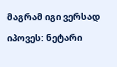მაგრამ იგი ვერსად იპოვეს: ნეტარი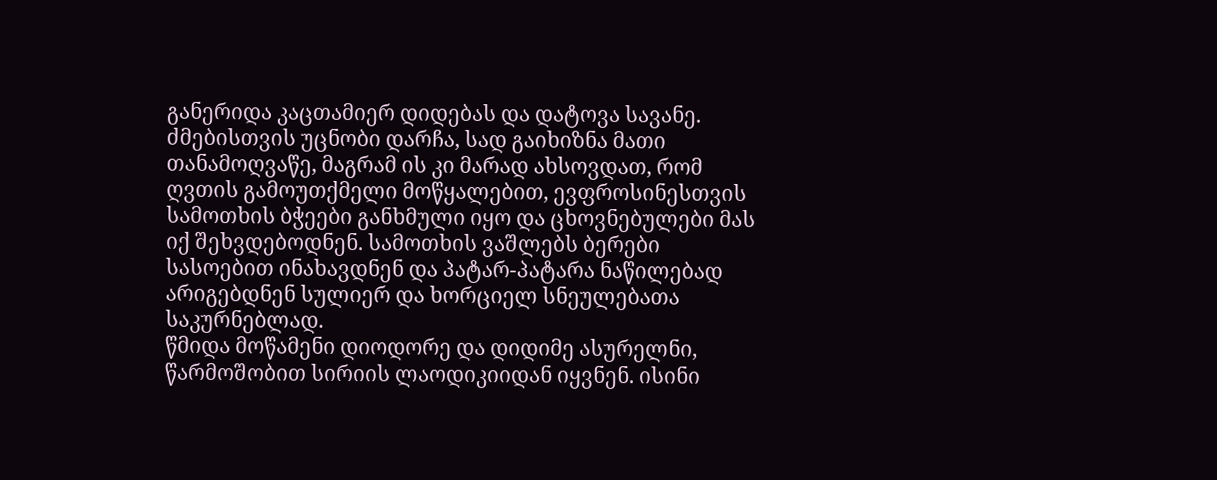განერიდა კაცთამიერ დიდებას და დატოვა სავანე. ძმებისთვის უცნობი დარჩა, სად გაიხიზნა მათი თანამოღვაწე, მაგრამ ის კი მარად ახსოვდათ, რომ ღვთის გამოუთქმელი მოწყალებით, ევფროსინესთვის სამოთხის ბჭეები განხმული იყო და ცხოვნებულები მას იქ შეხვდებოდნენ. სამოთხის ვაშლებს ბერები სასოებით ინახავდნენ და პატარ-პატარა ნაწილებად არიგებდნენ სულიერ და ხორციელ სნეულებათა საკურნებლად.
წმიდა მოწამენი დიოდორე და დიდიმე ასურელნი, წარმოშობით სირიის ლაოდიკიიდან იყვნენ. ისინი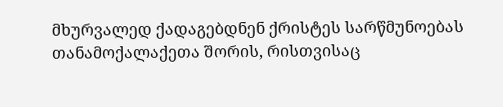მხურვალედ ქადაგებდნენ ქრისტეს სარწმუნოებას თანამოქალაქეთა შორის, რისთვისაც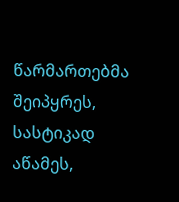წარმართებმა შეიპყრეს, სასტიკად აწამეს,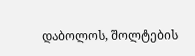დაბოლოს, შოლტების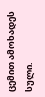ცემით ამოხადეს სული.